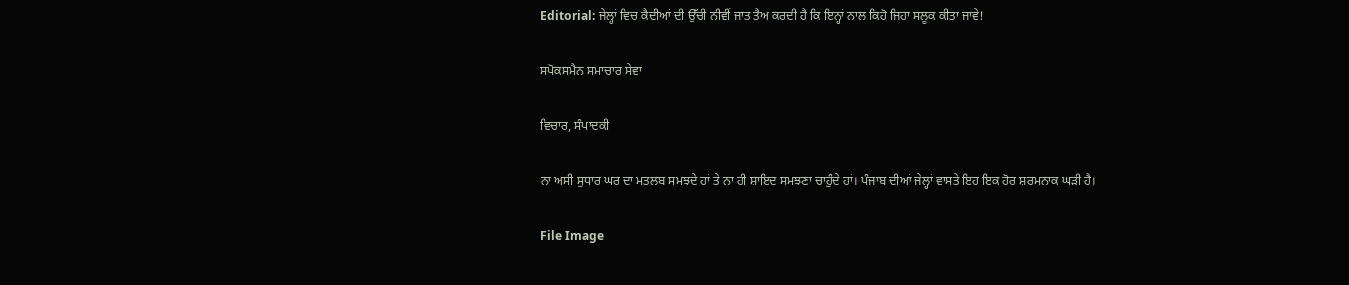Editorial: ਜੇਲ੍ਹਾਂ ਵਿਚ ਕੈਦੀਆਂ ਦੀ ਉੱਚੀ ਨੀਵੀਂ ਜਾਤ ਤੈਅ ਕਰਦੀ ਹੈ ਕਿ ਇਨ੍ਹਾਂ ਨਾਲ ਕਿਹੋ ਜਿਹਾ ਸਲੂਕ ਕੀਤਾ ਜਾਵੇ!

ਸਪੋਕਸਮੈਨ ਸਮਾਚਾਰ ਸੇਵਾ

ਵਿਚਾਰ, ਸੰਪਾਦਕੀ

ਨਾ ਅਸੀ ਸੁਧਾਰ ਘਰ ਦਾ ਮਤਲਬ ਸਮਝਦੇ ਹਾਂ ਤੇ ਨਾ ਹੀ ਸ਼ਾਇਦ ਸਮਝਣਾ ਚਾਹੁੰਦੇ ਹਾਂ। ਪੰਜਾਬ ਦੀਆਂ ਜੇਲ੍ਹਾਂ ਵਾਸਤੇ ਇਹ ਇਕ ਹੋਰ ਸ਼ਰਮਨਾਕ ਘੜੀ ਹੈ।

File Image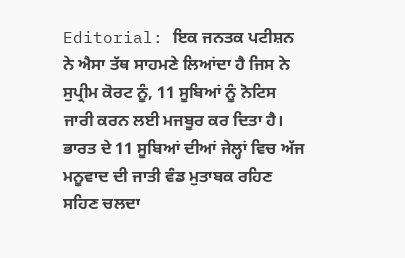Editorial: ਇਕ ਜਨਤਕ ਪਟੀਸ਼ਨ ਨੇ ਐਸਾ ਤੱਥ ਸਾਹਮਣੇ ਲਿਆਂਦਾ ਹੈ ਜਿਸ ਨੇ ਸੁਪ੍ਰੀਮ ਕੋਰਟ ਨੂੰ, 11 ਸੂਬਿਆਂ ਨੂੰ ਨੋਟਿਸ ਜਾਰੀ ਕਰਨ ਲਈ ਮਜਬੂਰ ਕਰ ਦਿਤਾ ਹੈ। ਭਾਰਤ ਦੇ 11 ਸੂਬਿਆਂ ਦੀਆਂ ਜੇਲ੍ਹਾਂ ਵਿਚ ਅੱਜ ਮਨੂਵਾਦ ਦੀ ਜਾਤੀ ਵੰਡ ਮੁਤਾਬਕ ਰਹਿਣ ਸਹਿਣ ਚਲਦਾ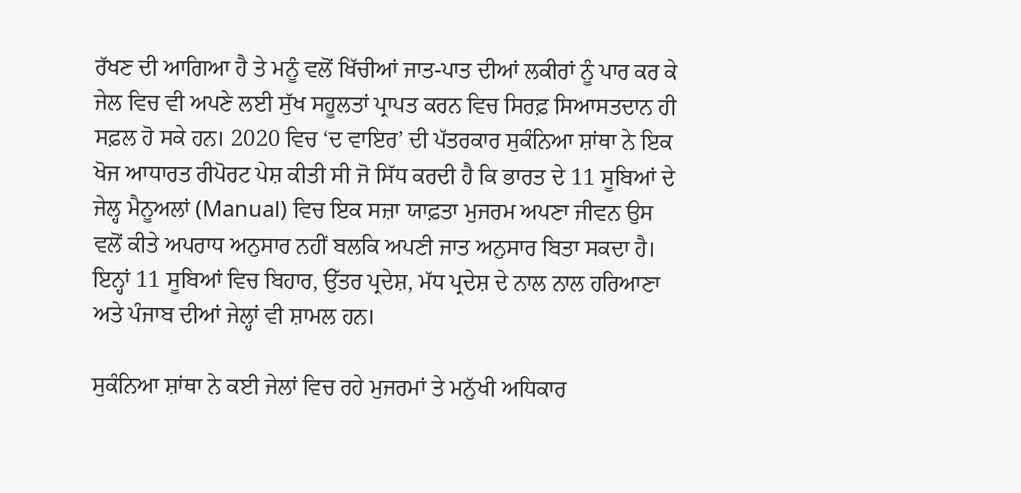ਰੱਖਣ ਦੀ ਆਗਿਆ ਹੈ ਤੇ ਮਨੂੰ ਵਲੋਂ ਖਿੱਚੀਆਂ ਜਾਤ-ਪਾਤ ਦੀਆਂ ਲਕੀਰਾਂ ਨੂੰ ਪਾਰ ਕਰ ਕੇ ਜੇਲ ਵਿਚ ਵੀ ਅਪਣੇ ਲਈ ਸੁੱਖ ਸਹੂਲਤਾਂ ਪ੍ਰਾਪਤ ਕਰਨ ਵਿਚ ਸਿਰਫ਼ ਸਿਆਸਤਦਾਨ ਹੀ ਸਫ਼ਲ ਹੋ ਸਕੇ ਹਨ। 2020 ਵਿਚ ‘ਦ ਵਾਇਰ’ ਦੀ ਪੱਤਰਕਾਰ ਸੁਕੰਨਿਆ ਸ਼ਾਂਥਾ ਨੇ ਇਕ ਖੋਜ ਆਧਾਰਤ ਰੀਪੋਰਟ ਪੇਸ਼ ਕੀਤੀ ਸੀ ਜੋ ਸਿੱਧ ਕਰਦੀ ਹੈ ਕਿ ਭਾਰਤ ਦੇ 11 ਸੂਬਿਆਂ ਦੇ ਜੇਲ੍ਹ ਮੈਨੂਅਲਾਂ (Manual) ਵਿਚ ਇਕ ਸਜ਼ਾ ਯਾਫ਼ਤਾ ਮੁਜਰਮ ਅਪਣਾ ਜੀਵਨ ਉਸ ਵਲੋਂ ਕੀਤੇ ਅਪਰਾਧ ਅਨੁਸਾਰ ਨਹੀਂ ਬਲਕਿ ਅਪਣੀ ਜਾਤ ਅਨੁਸਾਰ ਬਿਤਾ ਸਕਦਾ ਹੈ। ਇਨ੍ਹਾਂ 11 ਸੂਬਿਆਂ ਵਿਚ ਬਿਹਾਰ, ਉੱਤਰ ਪ੍ਰਦੇਸ਼, ਮੱਧ ਪ੍ਰਦੇਸ਼ ਦੇ ਨਾਲ ਨਾਲ ਹਰਿਆਣਾ ਅਤੇ ਪੰਜਾਬ ਦੀਆਂ ਜੇਲ੍ਹਾਂ ਵੀ ਸ਼ਾਮਲ ਹਨ।

ਸੁਕੰਨਿਆ ਸ਼ਾਂਥਾ ਨੇ ਕਈ ਜੇਲਾਂ ਵਿਚ ਰਹੇ ਮੁਜਰਮਾਂ ਤੇ ਮਨੁੱਖੀ ਅਧਿਕਾਰ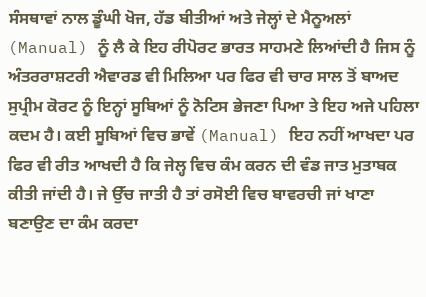ਸੰਸਥਾਵਾਂ ਨਾਲ ਡੂੰਘੀ ਖੋਜ, ਹੱਡ ਬੀਤੀਆਂ ਅਤੇ ਜੇਲ੍ਹਾਂ ਦੇ ਮੈਨੂਅਲਾਂ (Manual) ਨੂੰ ਲੈ ਕੇ ਇਹ ਰੀਪੋਰਟ ਭਾਰਤ ਸਾਹਮਣੇ ਲਿਆਂਦੀ ਹੈ ਜਿਸ ਨੂੰ ਅੰਤਰਰਾਸ਼ਟਰੀ ਐਵਾਰਡ ਵੀ ਮਿਲਿਆ ਪਰ ਫਿਰ ਵੀ ਚਾਰ ਸਾਲ ਤੋਂ ਬਾਅਦ ਸੁਪ੍ਰੀਮ ਕੋਰਟ ਨੂੰ ਇਨ੍ਹਾਂ ਸੂਬਿਆਂ ਨੂੰ ਨੋਟਿਸ ਭੇਜਣਾ ਪਿਆ ਤੇ ਇਹ ਅਜੇ ਪਹਿਲਾ ਕਦਮ ਹੈ। ਕਈ ਸੂਬਿਆਂ ਵਿਚ ਭਾਵੇਂ (Manual) ਇਹ ਨਹੀਂ ਆਖਦਾ ਪਰ ਫਿਰ ਵੀ ਰੀਤ ਆਖਦੀ ਹੈ ਕਿ ਜੇਲ੍ਹ ਵਿਚ ਕੰਮ ਕਰਨ ਦੀ ਵੰਡ ਜਾਤ ਮੁਤਾਬਕ ਕੀਤੀ ਜਾਂਦੀ ਹੈ। ਜੇ ਉੱਚ ਜਾਤੀ ਹੈ ਤਾਂ ਰਸੋਈ ਵਿਚ ਬਾਵਰਚੀ ਜਾਂ ਖਾਣਾ ਬਣਾਉਣ ਦਾ ਕੰਮ ਕਰਦਾ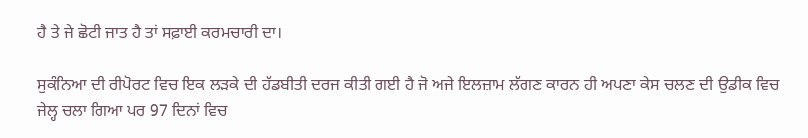ਹੈ ਤੇ ਜੇ ਛੋਟੀ ਜਾਤ ਹੈ ਤਾਂ ਸਫ਼ਾਈ ਕਰਮਚਾਰੀ ਦਾ।

ਸੁਕੰਨਿਆ ਦੀ ਰੀਪੋਰਟ ਵਿਚ ਇਕ ਲੜਕੇ ਦੀ ਹੱਡਬੀਤੀ ਦਰਜ ਕੀਤੀ ਗਈ ਹੈ ਜੋ ਅਜੇ ਇਲਜ਼ਾਮ ਲੱਗਣ ਕਾਰਨ ਹੀ ਅਪਣਾ ਕੇਸ ਚਲਣ ਦੀ ਉਡੀਕ ਵਿਚ ਜੇਲ੍ਹ ਚਲਾ ਗਿਆ ਪਰ 97 ਦਿਨਾਂ ਵਿਚ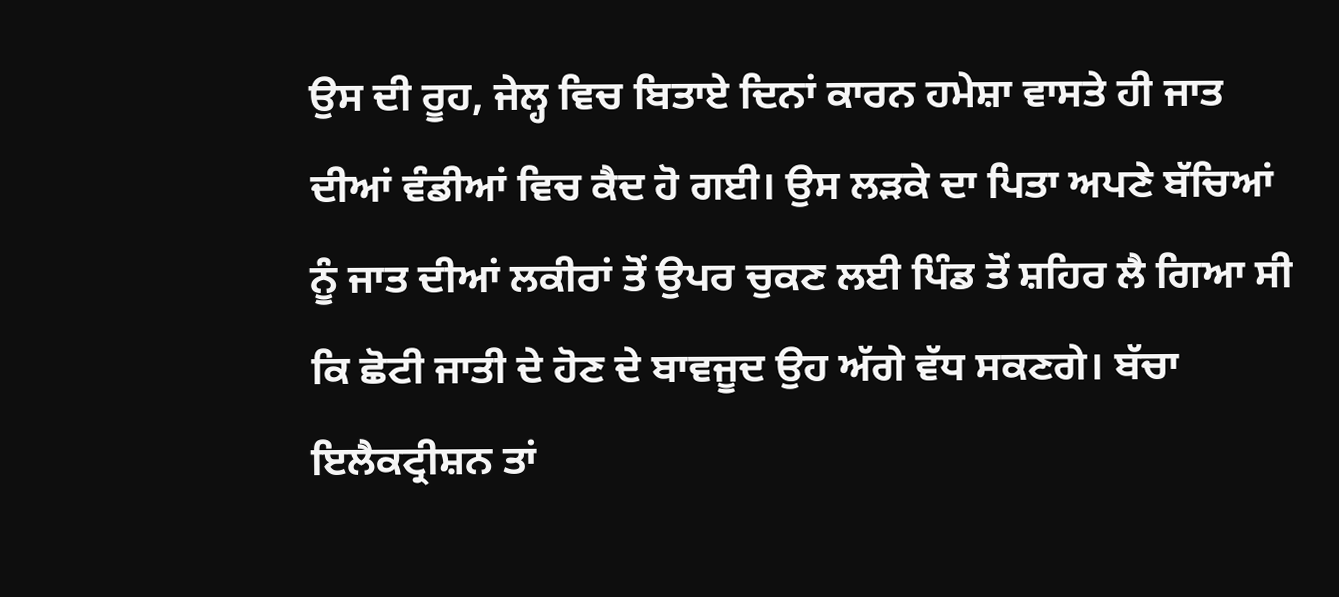ਉਸ ਦੀ ਰੂਹ, ਜੇਲ੍ਹ ਵਿਚ ਬਿਤਾਏ ਦਿਨਾਂ ਕਾਰਨ ਹਮੇਸ਼ਾ ਵਾਸਤੇ ਹੀ ਜਾਤ ਦੀਆਂ ਵੰਡੀਆਂ ਵਿਚ ਕੈਦ ਹੋ ਗਈ। ਉਸ ਲੜਕੇ ਦਾ ਪਿਤਾ ਅਪਣੇ ਬੱਚਿਆਂ ਨੂੰ ਜਾਤ ਦੀਆਂ ਲਕੀਰਾਂ ਤੋਂ ਉਪਰ ਚੁਕਣ ਲਈ ਪਿੰਡ ਤੋਂ ਸ਼ਹਿਰ ਲੈ ਗਿਆ ਸੀ ਕਿ ਛੋਟੀ ਜਾਤੀ ਦੇ ਹੋਣ ਦੇ ਬਾਵਜੂਦ ਉਹ ਅੱਗੇ ਵੱਧ ਸਕਣਗੇ। ਬੱਚਾ ਇਲੈਕਟ੍ਰੀਸ਼ਨ ਤਾਂ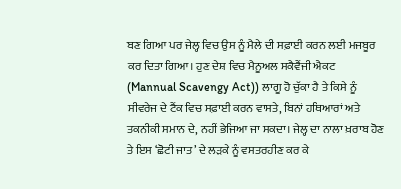ਬਣ ਗਿਆ ਪਰ ਜੇਲ੍ਹ ਵਿਚ ਉਸ ਨੂੰ ਮੈਲੇ ਦੀ ਸਫ਼ਾਈ ਕਰਨ ਲਈ ਮਜਬੂਰ ਕਰ ਦਿਤਾ ਗਿਆ। ਹੁਣ ਦੇਸ਼ ਵਿਚ ਮੈਨੂਅਲ ਸਕੈਵੈਂਜੀ ਐਕਟ  (Mannual Scavengy Act)) ਲਾਗੂ ਹੋ ਚੁੱਕਾ ਹੈ ਤੇ ਕਿਸੇ ਨੂੰ ਸੀਵਰੇਜ ਦੇ ਟੈਂਕ ਵਿਚ ਸਫ਼ਾਈ ਕਰਨ ਵਾਸਤੇ, ਬਿਨਾਂ ਹਥਿਆਰਾਂ ਅਤੇ ਤਕਨੀਕੀ ਸਮਾਨ ਦੇ, ਨਹੀਂ ਭੇਜਿਆ ਜਾ ਸਕਦਾ। ਜੇਲ੍ਹ ਦਾ ਨਾਲਾ ਖ਼ਰਾਬ ਹੋਣ ਤੇ ਇਸ ‘ਛੋਟੀ ਜਾਤ’ ਦੇ ਲੜਕੇ ਨੂੰ ਵਸਤਰਹੀਣ ਕਰ ਕੇ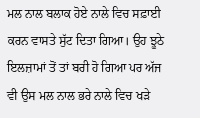ਮਲ ਨਾਲ ਬਲਾਕ ਹੋਏ ਨਾਲੇ ਵਿਚ ਸਫ਼ਾਈ ਕਰਨ ਵਾਸਤੇ ਸੁੱਟ ਦਿਤਾ ਗਿਆ। ਉਹ ਝੂਠੇ ਇਲਜ਼ਾਮਾਂ ਤੋਂ ਤਾਂ ਬਰੀ ਹੋ ਗਿਆ ਪਰ ਅੱਜ ਵੀ ਉਸ ਮਲ ਨਾਲ ਭਰੇ ਨਾਲੇ ਵਿਚ ਖੜੇ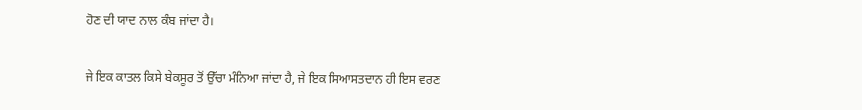ਹੋਣ ਦੀ ਯਾਦ ਨਾਲ ਕੰਬ ਜਾਂਦਾ ਹੈ।

ਜੇ ਇਕ ਕਾਤਲ ਕਿਸੇ ਬੇਕਸੂਰ ਤੋਂ ਉੱਚਾ ਮੰਨਿਆ ਜਾਂਦਾ ਹੈ, ਜੇ ਇਕ ਸਿਆਸਤਦਾਨ ਹੀ ਇਸ ਵਰਣ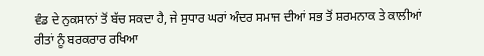ਵੰਡ ਦੇ ਨੁਕਸਾਨਾਂ ਤੋਂ ਬੱਚ ਸਕਦਾ ਹੈ, ਜੇ ਸੁਧਾਰ ਘਰਾਂ ਅੰਦਰ ਸਮਾਜ ਦੀਆਂ ਸਭ ਤੋਂ ਸ਼ਰਮਨਾਕ ਤੇ ਕਾਲੀਆਂ ਰੀਤਾਂ ਨੂੰ ਬਰਕਰਾਰ ਰਖਿਆ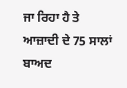ਜਾ ਰਿਹਾ ਹੈ ਤੇ ਆਜ਼ਾਦੀ ਦੇ 75 ਸਾਲਾਂ ਬਾਅਦ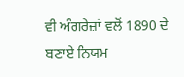ਵੀ ਅੰਗਰੇਜ਼ਾਂ ਵਲੋਂ 1890 ਦੇ ਬਣਾਏ ਨਿਯਮ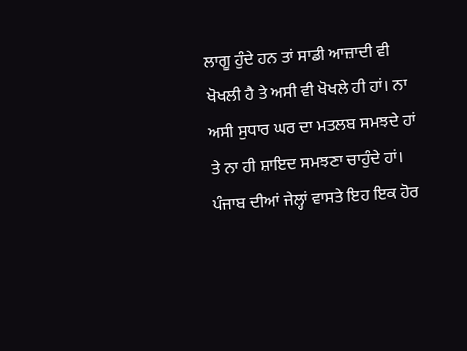ਲਾਗੂ ਹੁੰਦੇ ਹਨ ਤਾਂ ਸਾਡੀ ਆਜ਼ਾਦੀ ਵੀ ਖੋਖਲੀ ਹੈ ਤੇ ਅਸੀ ਵੀ ਖੋਖਲੇ ਹੀ ਹਾਂ। ਨਾ ਅਸੀ ਸੁਧਾਰ ਘਰ ਦਾ ਮਤਲਬ ਸਮਝਦੇ ਹਾਂ ਤੇ ਨਾ ਹੀ ਸ਼ਾਇਦ ਸਮਝਣਾ ਚਾਹੁੰਦੇ ਹਾਂ। ਪੰਜਾਬ ਦੀਆਂ ਜੇਲ੍ਹਾਂ ਵਾਸਤੇ ਇਹ ਇਕ ਹੋਰ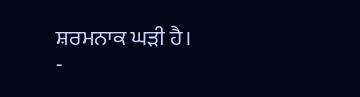ਸ਼ਰਮਨਾਕ ਘੜੀ ਹੈ।
-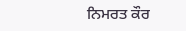ਨਿਮਰਤ ਕੌਰ